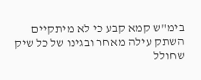בימ"ש קמא קבע כי לא מיתקיים השתק עילה מאחר ובגינו של כל שיק שחולל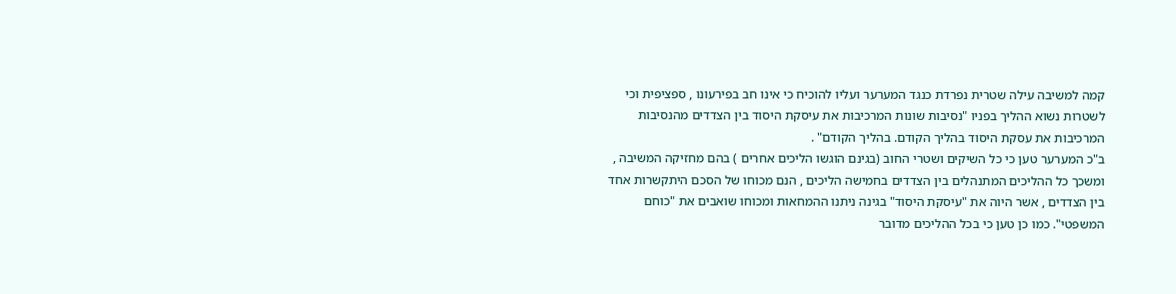קמה למשיבה עילה שטרית נפרדת כנגד המערער ועליו להוכיח כי אינו חב בפירעונו , ספציפית וכי לשטרות נשוא ההליך בפניו "נסיבות שונות המרכיבות את עיסקת היסוד בין הצדדים מהנסיבות המרכיבות את עסקת היסוד בהליך הקודם. בהליך הקודם" .
ב"כ המערער טען כי כל השיקים ושטרי החוב (בגינם הוגשו הליכים אחרים ) בהם מחזיקה המשיבה , ומשכך כל ההליכים המתנהלים בין הצדדים בחמישה הליכים , הנם מכוחו של הסכם היתקשרות אחד בין הצדדים , אשר היוה את "עיסקת היסוד" בגינה ניתנו ההמחאות ומכוחו שואבים את "כוחם המשפטי". כמו כן טען כי בכל ההליכים מדובר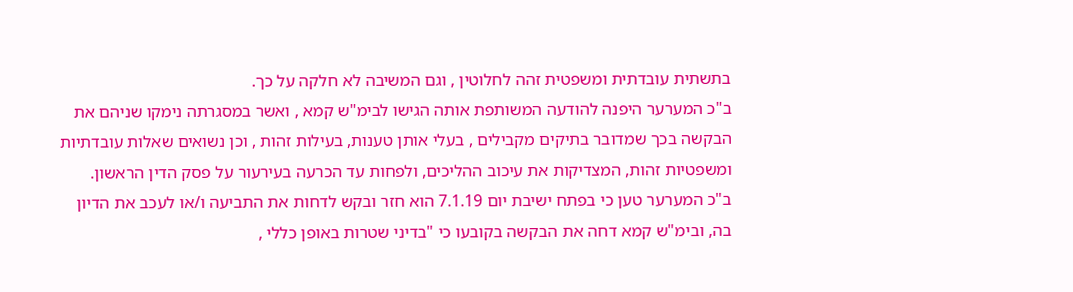בתשתית עובדתית ומשפטית זהה לחלוטין , וגם המשיבה לא חלקה על כך.
ב"כ המערער היפנה להודעה המשותפת אותה הגישו לבימ"ש קמא , ואשר במסגרתה נימקו שניהם את הבקשה בכך שמדובר בתיקים מקבילים , בעלי אותן טענות, בעילות זהות , וכן נשואים שאלות עובדתיות ומשפטיות זהות, המצדיקות את עיכוב ההליכים, ולפחות עד הכרעה בעירעור על פסק הדין הראשון.
ב"כ המערער טען כי בפתח ישיבת יום 7.1.19 הוא חזר ובקש לדחות את התביעה ו/או לעכב את הדיון בה, ובימ"ש קמא דחה את הבקשה בקובעו כי "בדיני שטרות באופן כללי ,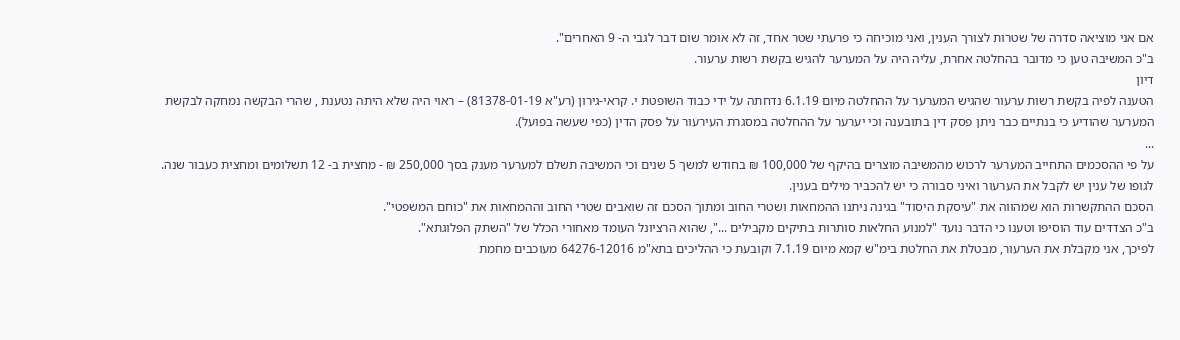אם אני מוציאה סדרה של שטרות לצורך הענין, ואני מוכיחה כי פרעתי שטר אחד, זה לא אומר שום דבר לגבי ה- 9 האחרים".
ב"כ המשיבה טען כי מדובר בהחלטה אחרת, עליה היה על המערער להגיש בקשת רשות ערעור.
דיון
הטענה לפיה בקשת רשות ערעור שהגיש המערער על ההחלטה מיום 6.1.19 נדחתה על ידי כבוד השופטת י. קראי-גירון (רע"א 81378-01-19) – ראוי היה שלא היתה נטענת , שהרי הבקשה נמחקה לבקשת המערער שהודיע כי בנתיים כבר ניתן פסק דין בתובענה וכי יערער על ההחלטה במסגרת העירעור על פסק הדין (כפי שעשה בפועל).
...
על פי ההסכמים התחייב המערער לרכוש מהמשיבה מוצרים בהיקף של 100,000 ₪ בחודש למשך 5 שנים וכי המשיבה תשלם למערער מענק בסך 250,000 ₪ - מחצית ב- 12 תשלומים ומחצית כעבור שנה.
לגופו של ענין יש לקבל את הערעור ואיני סבורה כי יש להכביר מילים בענין.
הסכם ההתקשרות הוא שמהווה את "עיסקת היסוד" בגינה ניתנו ההמחאות ושטרי החוב ומתוך הסכם זה שואבים שטרי החוב וההמחאות את "כוחם המשפטי".
ב"כ הצדדים עוד הוסיפו וטענו כי הדבר נועד "למנוע החלאות סותרות בתיקים מקבילים ...", שהוא הרציונל העומד מאחורי הכלל של "השתק הפלוגתא".
לפיכך, אני מקבלת את הערעור, מבטלת את החלטת בימ"ש קמא מיום 7.1.19 וקובעת כי ההליכים בתא"מ 64276-12016 מעוכבים מחמת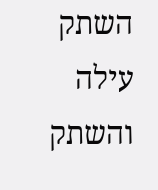השתק עילה והשתק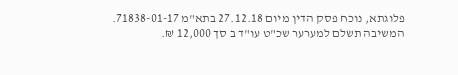פלוגתא, נוכח פסק הדין מיום 27.12.18 בתא"מ 71838-01-17.
המשיבה תשלם למערער שכ"ט עו"ד ב סך 12,000 ₪.